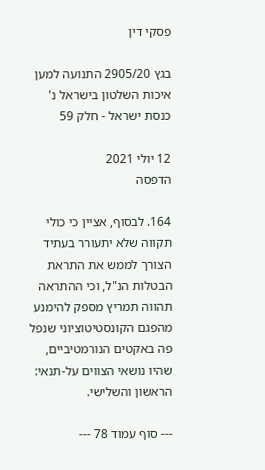פסקי דין

בגץ 2905/20 התנועה למען איכות השלטון בישראל נ' כנסת ישראל - חלק 59

12 יולי 2021
הדפסה

164. לבסוף, אציין כי כולי תקווה שלא יתעורר בעתיד הצורך לממש את התראת הבטלות הנ"ל, וכי ההתראה תהווה תמריץ מספק להימנע מהפגם הקונסטיטוציוני שנפל פה באקטים הנורמטיביים, שהיו נושאי הצווים על-תנאי: הראשון והשלישי.

--- סוף עמוד 78 ---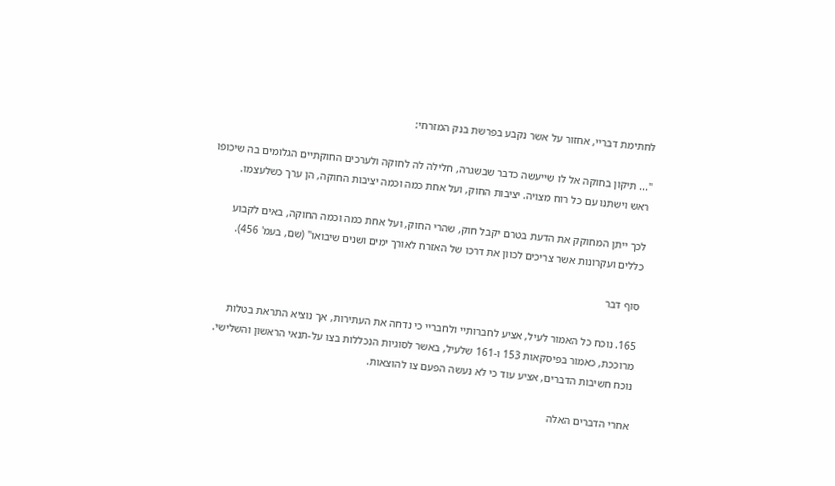לחתימת דבריי, אחזור על אשר נקבע בפרשת בנק המזרחי:

"... תיקון בחוקה אל לו שייעשה כדבר שבשגרה, חלילה לה לחוקה ולערכים החוקתיים הגלומים בה שיכופו ראש וישתנו עם כל רוח מצויה. יציבות החוק, ועל אחת כמה וכמה יציבות החוקה, הן ערך כשלעצמו.

לכך ייתן המחוקק את הדעת בטרם יקבל חוק, שהרי החוק, ועל אחת כמה וכמה החוקה, באים לקבוע כללים ועקרונות אשר צריכים לכוון את דרכו של האזרח לאורך ימים ושנים שיבואו" (שם, בעמ' 456).

סוף דבר

165. נוכח כל האמור לעיל, אציע לחברותיי ולחבריי כי נדחה את העתירות, אך נוציא התראת בטלות מרוככת, כאמור בפיסקאות 153 ו-161 שלעיל, באשר לסוגיות הנכללות בצו על-תנאי הראשון והשלישי.
נוכח חשיבות הדברים, אציע עוד כי לא נעשה הפעם צו להוצאות.

אחרי הדברים האלה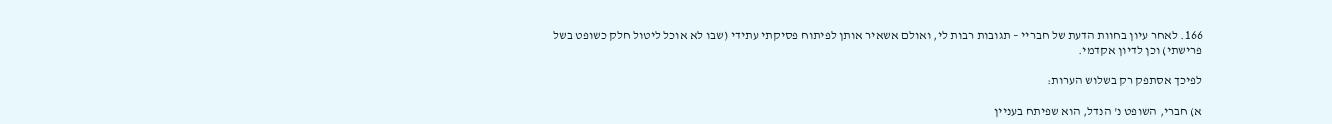166. לאחר עיון בחוות הדעת של חבריי – תגובות רבות לי, ואולם אשאיר אותן לפיתוח פסיקתי עתידי (שבו לא אוכל ליטול חלק כשופט בשל פרישתי) וכן לדיון אקדמי.

לפיכך אסתפק רק בשלוש הערות:

א) חברי, השופט נ' הנדל, הוא שפיתח בעניין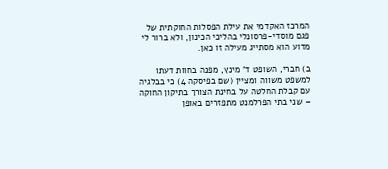המרכז האקדמי את עילת הפסלות החוקתית של פגם מוסדי-פרסונלי בהליכי הכינון, ולא ברור לי מדוע הוא מסתייג מעילה זו כאן.

ב) חברי, השופט ד' מינץ, מפנה בחוות דעתו למשפט משווה ומציין (שם בפיסקה 4) כי בבלגיה עם קבלת החלטה על בחינת הצורך בתיקון החוקה – שני בתי הפרלמנט מתפזרים באופן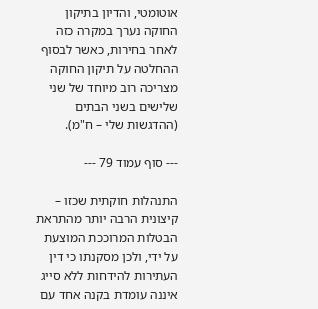אוטומטי, והדיון בתיקון החוקה נערך במקרה כזה לאחר בחירות, כאשר לבסוף ההחלטה על תיקון החוקה מצריכה רוב מיוחד של שני שלישים בשני הבתים (ההדגשות שלי – ח"מ).

--- סוף עמוד 79 ---

התנהלות חוקתית שכזו – קיצונית הרבה יותר מהתראת הבטלות המרוככת המוצעת על ידי, ולכן מסקנתו כי דין העתירות להידחות ללא סייג איננה עומדת בקנה אחד עם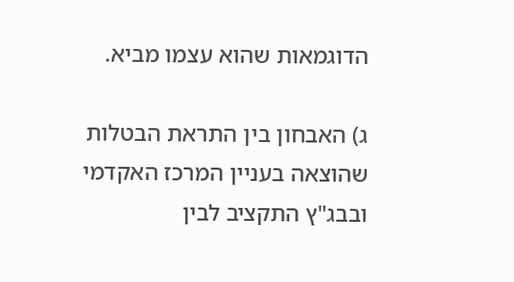הדוגמאות שהוא עצמו מביא.

ג) האבחון בין התראת הבטלות שהוצאה בעניין המרכז האקדמי ובבג"ץ התקציב לבין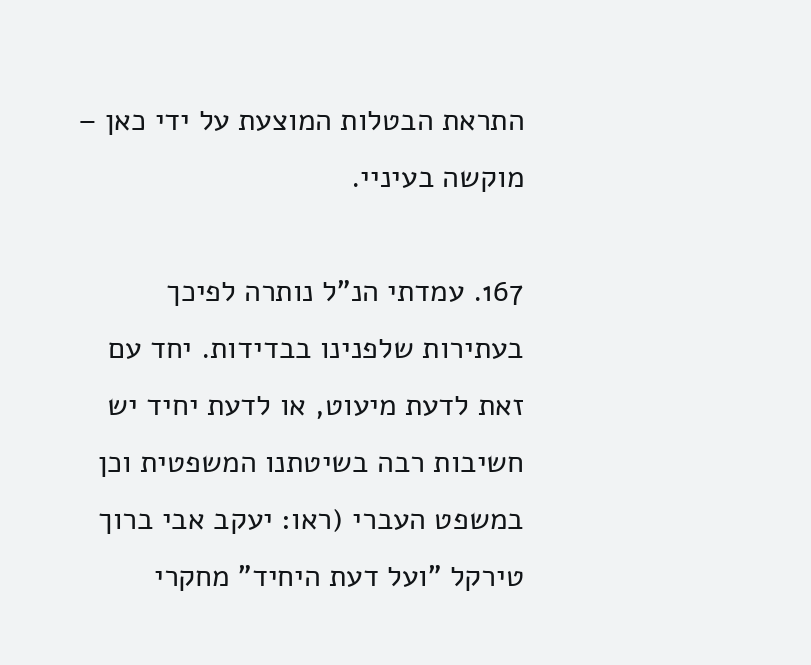התראת הבטלות המוצעת על ידי כאן – מוקשה בעיניי.

167. עמדתי הנ"ל נותרה לפיכך בעתירות שלפנינו בבדידות. יחד עם זאת לדעת מיעוט, או לדעת יחיד יש חשיבות רבה בשיטתנו המשפטית וכן במשפט העברי (ראו: יעקב אבי ברוך טירקל "ועל דעת היחיד" מחקרי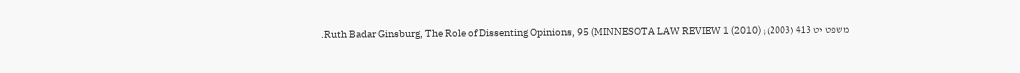משפט יט 413 (2003); Ruth Badar Ginsburg, The Role of Dissenting Opinions, 95 (MINNESOTA LAW REVIEW 1 (2010).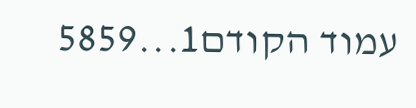עמוד הקודם1...5859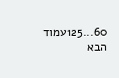60...125עמוד הבא